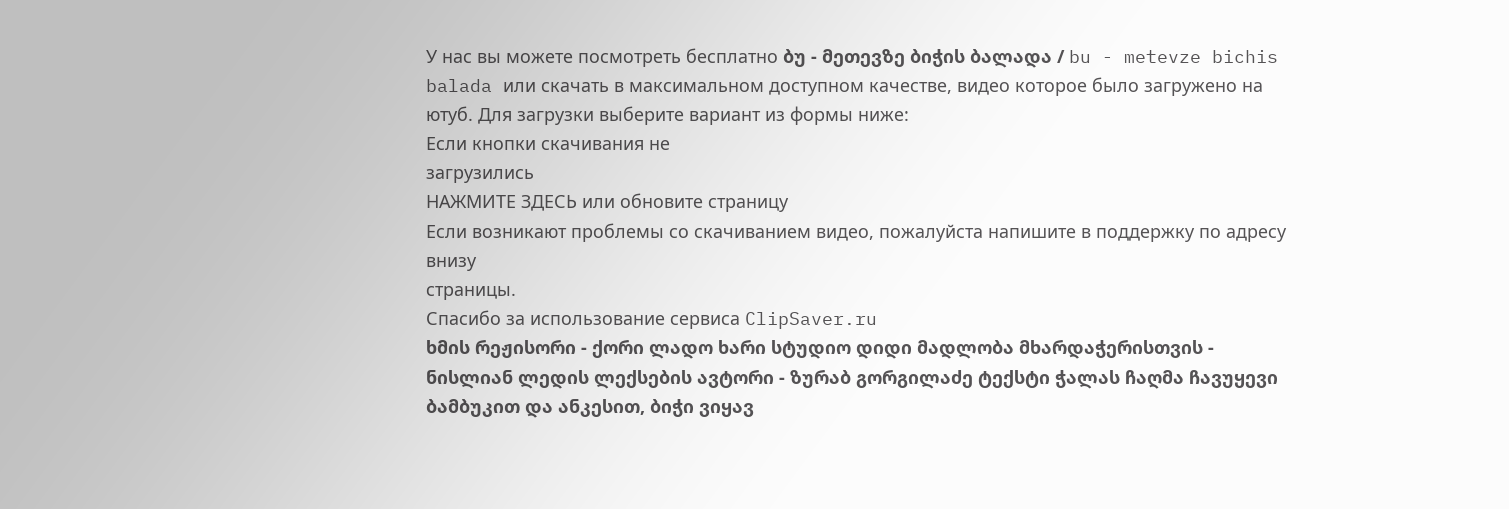У нас вы можете посмотреть бесплатно ბუ - მეთევზე ბიჭის ბალადა / bu - metevze bichis balada или скачать в максимальном доступном качестве, видео которое было загружено на ютуб. Для загрузки выберите вариант из формы ниже:
Если кнопки скачивания не
загрузились
НАЖМИТЕ ЗДЕСЬ или обновите страницу
Если возникают проблемы со скачиванием видео, пожалуйста напишите в поддержку по адресу внизу
страницы.
Спасибо за использование сервиса ClipSaver.ru
ხმის რეჟისორი - ქორი ლადო ხარი სტუდიო დიდი მადლობა მხარდაჭერისთვის - ნისლიან ლედის ლექსების ავტორი - ზურაბ გორგილაძე ტექსტი ჭალას ჩაღმა ჩავუყევი ბამბუკით და ანკესით, ბიჭი ვიყავ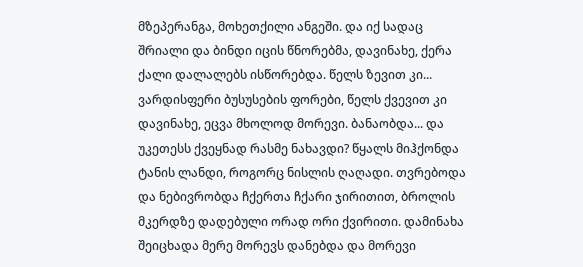მზეპერანგა, მოხეთქილი ანგეში. და იქ სადაც შრიალი და ბინდი იცის წნორებმა, დავინახე, ქერა ქალი დალალებს ისწორებდა. წელს ზევით კი... ვარდისფერი ბუსუსების ფორები, წელს ქვევით კი დავინახე, ეცვა მხოლოდ მორევი. ბანაობდა... და უკეთესს ქვეყნად რასმე ნახავდი? წყალს მიჰქონდა ტანის ლანდი, როგორც ნისლის ღაღადი. თვრებოდა და ნებივრობდა ჩქერთა ჩქარი ჯირითით, ბროლის მკერდზე დადებული ორად ორი ქვირითი. დამინახა შეიცხადა მერე მორევს დანებდა და მორევი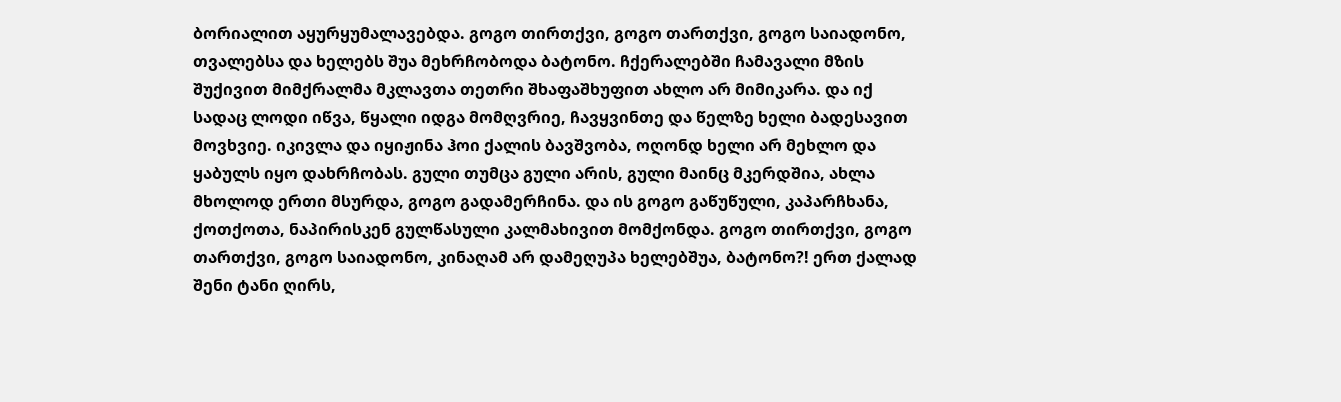ბორიალით აყურყუმალავებდა. გოგო თირთქვი, გოგო თართქვი, გოგო საიადონო, თვალებსა და ხელებს შუა მეხრჩობოდა ბატონო. ჩქერალებში ჩამავალი მზის შუქივით მიმქრალმა მკლავთა თეთრი შხაფაშხუფით ახლო არ მიმიკარა. და იქ სადაც ლოდი იწვა, წყალი იდგა მომღვრიე, ჩავყვინთე და წელზე ხელი ბადესავით მოვხვიე. იკივლა და იყიჟინა ჰოი ქალის ბავშვობა, ოღონდ ხელი არ მეხლო და ყაბულს იყო დახრჩობას. გული თუმცა გული არის, გული მაინც მკერდშია, ახლა მხოლოდ ერთი მსურდა, გოგო გადამერჩინა. და ის გოგო გაწუწული, კაპარჩხანა, ქოთქოთა, ნაპირისკენ გულწასული კალმახივით მომქონდა. გოგო თირთქვი, გოგო თართქვი, გოგო საიადონო, კინაღამ არ დამეღუპა ხელებშუა, ბატონო?! ერთ ქალად შენი ტანი ღირს,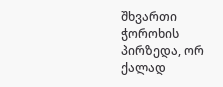შხვართი ჭოროხის პირზედა, ორ ქალად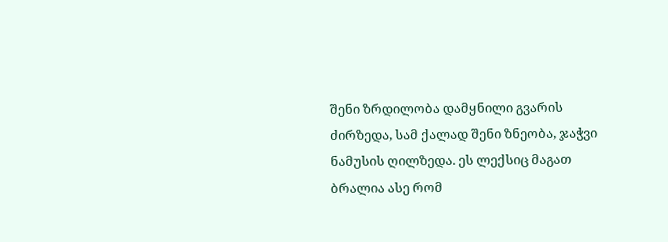შენი ზრდილობა დამყნილი გვარის ძირზედა, სამ ქალად შენი ზნეობა, ჯაჭვი ნამუსის ღილზედა. ეს ლექსიც მაგათ ბრალია ასე რომ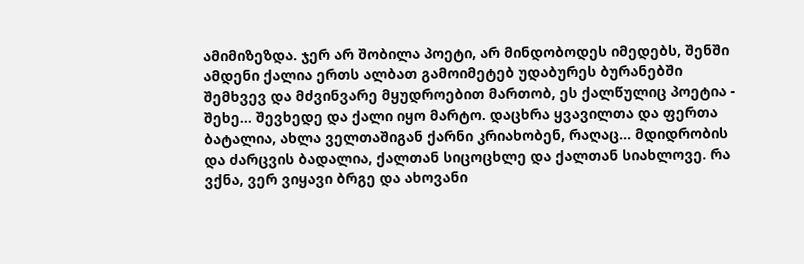ამიმიზეზდა. ჯერ არ შობილა პოეტი, არ მინდობოდეს იმედებს, შენში ამდენი ქალია ერთს ალბათ გამოიმეტებ უდაბურეს ბურანებში შემხვევ და მძვინვარე მყუდროებით მართობ, ეს ქალწულიც პოეტია - შეხე... შევხედე და ქალი იყო მარტო. დაცხრა ყვავილთა და ფერთა ბატალია, ახლა ველთაშიგან ქარნი კრიახობენ, რაღაც... მდიდრობის და ძარცვის ბადალია, ქალთან სიცოცხლე და ქალთან სიახლოვე. რა ვქნა, ვერ ვიყავი ბრგე და ახოვანი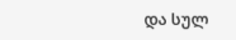და სულ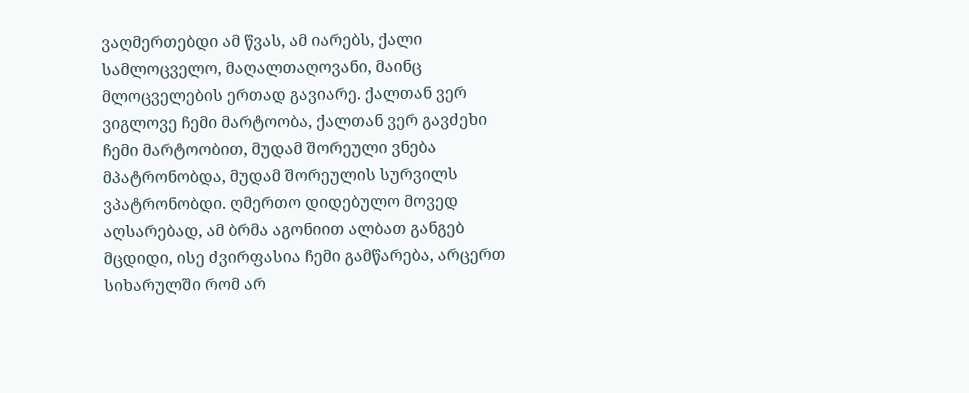ვაღმერთებდი ამ წვას, ამ იარებს, ქალი სამლოცველო, მაღალთაღოვანი, მაინც მლოცველების ერთად გავიარე. ქალთან ვერ ვიგლოვე ჩემი მარტოობა, ქალთან ვერ გავძეხი ჩემი მარტოობით, მუდამ შორეული ვნება მპატრონობდა, მუდამ შორეულის სურვილს ვპატრონობდი. ღმერთო დიდებულო მოვედ აღსარებად, ამ ბრმა აგონიით ალბათ განგებ მცდიდი, ისე ძვირფასია ჩემი გამწარება, არცერთ სიხარულში რომ არ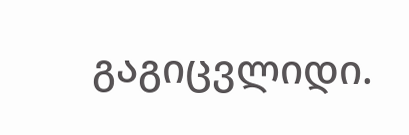გაგიცვლიდი.